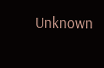Unknown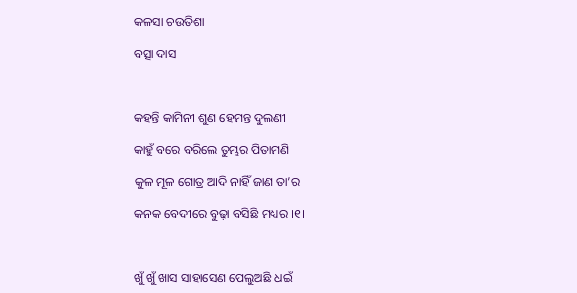କଳସା ଚଉତିଶା

ବତ୍ସା ଦାସ



କହନ୍ତି କାମିନୀ ଶୁଣ ହେମନ୍ତ ଦୁଲଣୀ

କାହୁଁ ବରେ ବରିଲେ ତୁମ୍ଭର ପିତାମଣି

କୁଳ ମୂଳ ଗୋତ୍ର ଆଦି ନାହିଁ ଜାଣ ତା’ର

କନକ ବେଦୀରେ ବୁଢ଼ା ବସିଛି ମଧ୍ୟର ।୧।



ଖୁଁ ଖୁଁ ଖାସ ସାହାସେଣ ପେଲୁଅଛି ଧଇଁ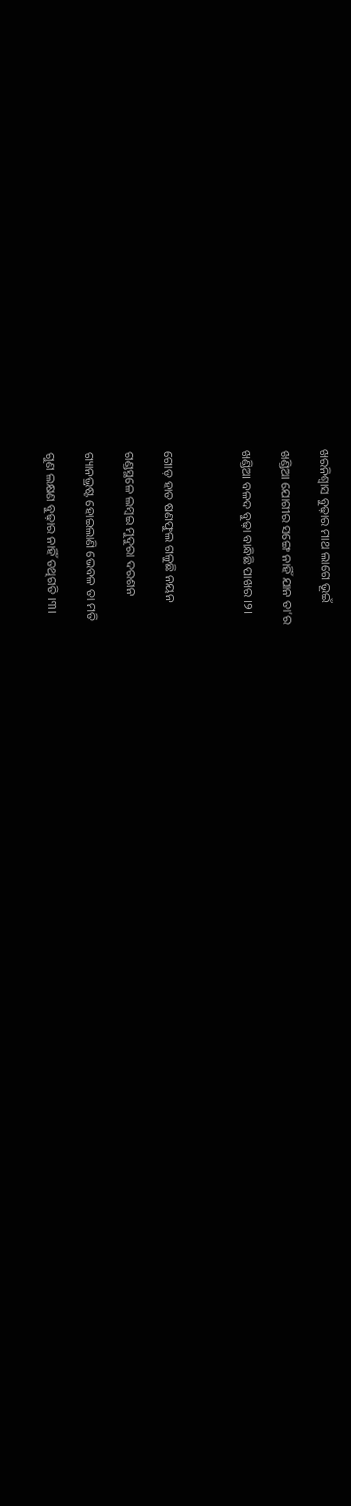ଖରନିଶ୍ୱାସ ବୁଢ଼ାର ମାଥ ଲାଗେ ଭୂଇଁ

ଖଣ୍ଡିଆ ଯୋଗୀର ସଙ୍ଗେ ନାହିଁ ଯାନ ତା’ର

ଖଣ୍ଡିଆ ବଳଦ ବୁଢ଼ା ବାନ୍ଧିଛି ପାଖର ।୨।



ଗୋଡ଼ ହାତ ଷଣଫୁଲ ଗଳୁଛି ନୟନ

ଗଣ୍ଡସ୍ଥଳେ ଲମ୍ବଇ ମୁଦୁରା ଦରଶନ

ଗ୍ୟାନଭ୍ରଷ୍ଟ ହୋଇଲାଣି ଭେବଳ ତା ମତି

ଗୁଣ ଲକ୍ଷଣ ବୁଢ଼ାର ନାହିଁ ତଥିଗତି ।୩।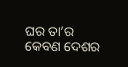ଘର ତା’ର କେବଣ ଦେଶର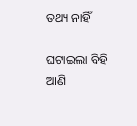ତଥ୍ୟ ନାହିଁ

ଘଟାଇଲା ବିହି ଆଣି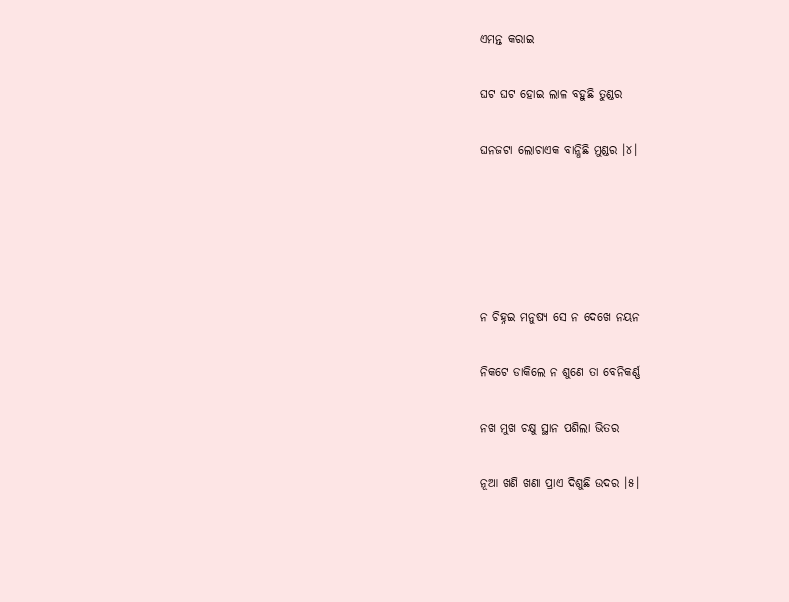ଏମନ୍ତ କରାଇ

ଘଟ ଘଟ ହୋଇ ଲାଳ ବହୁଛି ତୁଣ୍ଡର

ଘନଜଟା ଲୋଚାଏକ ବାନ୍ଧିଛି ମୁଣ୍ଡର ।୪।





ନ ଚିହ୍ନଇ ମନୁଷ୍ୟ ସେ ନ ଦେଖେ ନୟନ

ନିକଟେ ଡାକିଲେ ନ ଶୁଣେ ତା ବେନିକର୍ଣ୍ଣ

ନଖ ମୁଖ ଚକ୍ଷୁ ସ୍ଥାନ ପଶିଲା ଭିତର

ନୂଆ ଖଣି ଖଣା ପ୍ରାଏ ଦିଶୁଛି ଉଦର ।୫।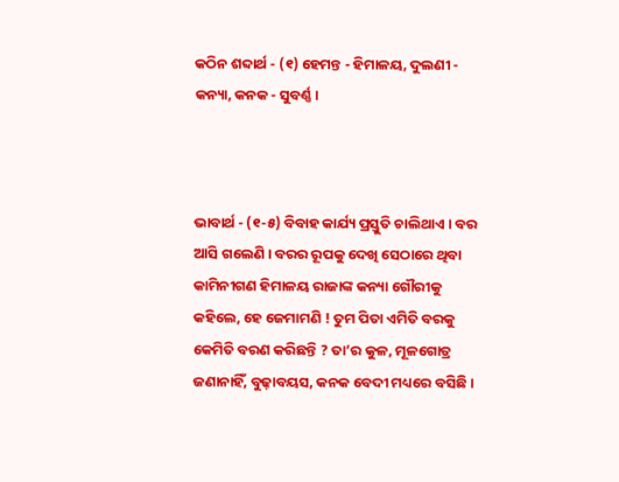କଠିନ ଶବ୍ଦାର୍ଥ - (୧) ହେମନ୍ତ - ହିମାଳୟ, ଦୁଲଣୀ - କନ୍ୟା, କନକ - ସୁବର୍ଣ୍ଣ ।



ଭାବାର୍ଥ - (୧-୫) ବିବାହ କାର୍ଯ୍ୟ ପ୍ରସ୍ତୁତି ଚାଲିଥାଏ । ବର ଆସି ଗଲେଣି । ବରର ରୂପକୁ ଦେଖି ସେଠାରେ ଥିବା କାମିନୀଗଣ ହିମାଳୟ ରାଜାଙ୍କ କନ୍ୟା ଗୌରୀକୁ କହିଲେ, ହେ ଜେମାମଣି ! ତୁମ ପିତା ଏମିତି ବରକୁ କେମିତି ବରଣ କରିଛନ୍ତି ? ତା’ର କୁଳ, ମୂଳଗୋତ୍ର ଜଣାନାହିଁ, ବୁଢ଼ାବୟସ, କନକ ବେଦୀ ମଧ୍ୟରେ ବସିଛି ।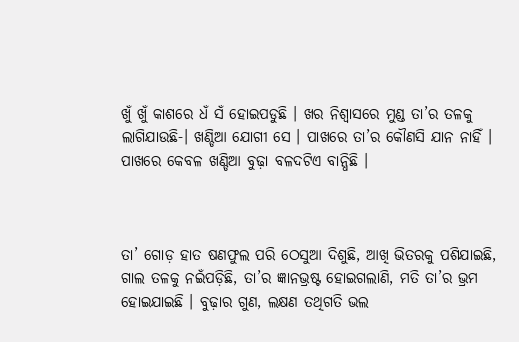ଖୁଁ ଖୁଁ କାଶରେ ଧଁ ସଁ ହୋଇପଡୁଛି । ଖର ନିଶ୍ୱାସରେ ମୁଣ୍ଡ ତା’ର ତଳକୁ ଲାଗିଯାଉଛି-। ଖଣ୍ଡିଆ ଯୋଗୀ ସେ । ପାଖରେ ତା’ର କୌଣସି ଯାନ ନାହିଁ । ପାଖରେ କେବଳ ଖଣ୍ଡିଆ ବୁଢ଼ା ବଳଦଟିଏ ବାନ୍ଧିଛି ।



ତା’ ଗୋଡ଼ ହାତ ଷଣଫୁଲ ପରି ଠେସୁଆ ଦିଶୁଛି, ଆଖି ଭିତରକୁ ପଶିଯାଇଛି, ଗାଲ ତଳକୁ ନଇଁପଡ଼ିଛି, ତା’ର ଜ୍ଞାନଭ୍ରଷ୍ଟ ହୋଇଗଲାଣି, ମତି ତା’ର ଭ୍ରମ ହୋଇଯାଇଛି । ବୁଢ଼ାର ଗୁଣ, ଲକ୍ଷଣ ତଥିଗତି ଭଲ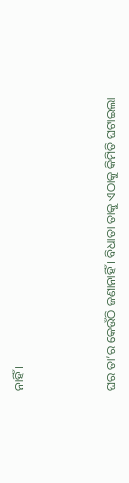ନାହିଁ ।



ଘର ତା’ର କେଉଁଠି ଜଣାନାହିଁ । ବିଧାତା ତାକୁ ଏଠାକୁ କିମିତି ଘଟାଇଲା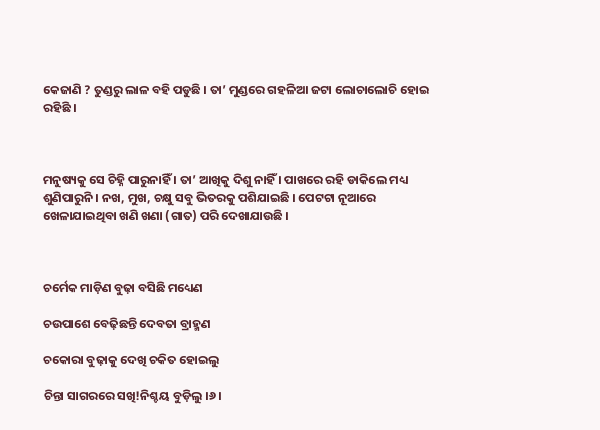କେଜାଣି ? ତୁଣ୍ଡରୁ ଲାଳ ବହି ପଡୁଛି । ତା’ ମୁଣ୍ଡରେ ଗହଳିଆ ଜଟା ଲୋଚାଲୋଚି ହୋଇ ରହିଛି ।



ମନୁଷ୍ୟକୁ ସେ ଚିହ୍ନି ପାରୁନାହିଁ । ତା’ ଆଖିକୁ ଦିଶୁ ନାହିଁ । ପାଖରେ ରହି ଡାକିଲେ ମଧ୍ୟ ଶୁଣିପାରୁନି । ନଖ, ମୁଖ, ଚକ୍ଷୁ ସବୁ ଭିତରକୁ ପଶିଯାଇଛି । ପେଟଟା ନୂଆରେ ଖେଳାଯାଇଥିବା ଖଣି ଖଣା (ଗାତ) ପରି ଦେଖାଯାଉଛି ।



ଚର୍ମେକ ମାଡ଼ିଣ ବୁଢ଼ା ବସିଛି ମଧ୍ୟେଣ

ଚଉପାଶେ ବେଢ଼ିଛନ୍ତି ଦେବତା ବ୍ରାହ୍ମଣ

ଚକୋରା ବୁଢ଼ାକୁ ଦେଖି ଚକିତ ହୋଇଲୁ

ଚିନ୍ତା ସାଗରରେ ସଖି!ନିଶ୍ଚୟ ବୁଡ଼ିଲୁ ।୬।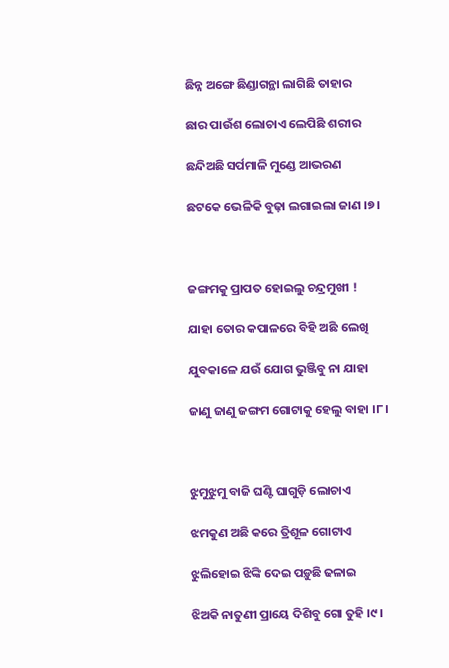ଛିନ୍ନ ଅଙ୍ଗେ ଛିଣ୍ଡାଗନ୍ଥା ଲାଗିଛି ତାହାର

ଛାର ପାଉଁଶ ଲୋଚାଏ ଲେପିଛି ଶରୀର

ଛନ୍ଦିଅଛି ସର୍ପମାଳି ମୁଣ୍ଡେ ଆଭରଣ

ଛଟକେ ଭେଳିକି ବୁଢ଼ା ଲଗାଇଲା ଜାଣ ।୭।



ଜଙ୍ଗମକୁ ପ୍ରାପତ ହୋଇଲୁ ଚନ୍ଦ୍ରମୁଖୀ !

ଯାହା ତୋର କପାଳରେ ବିହି ଅଛି ଲେଖି

ଯୁବକାଳେ ଯଉଁ ଯୋଗ ଭୁଞ୍ଜିବୁ ନା ଯାହା

ଜାଣୁ ଜାଣୁ ଜଙ୍ଗମ ଗୋଟାକୁ ହେଲୁ ବାହା ।୮।



ଝୁମୁଝୁମୁ ବାଜି ଘଣ୍ଟି ଘାଗୁଡ଼ି ଲୋଚାଏ

ଝମକୁଣ ଅଛି କରେ ତ୍ରିଶୂଳ ଗୋଟାଏ

ଝୁଲିହୋଇ ଝିଙ୍କି ଦେଇ ପଡ଼ୁଛି ଢଳାଇ

ଝିଅକି ନାତୁଣୀ ପ୍ରାୟେ ଦିଶିବୁ ଗୋ ତୁହି ।୯।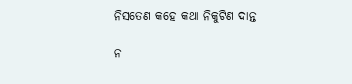ନିସତେଣ କହେ କଥା ନିକୁଟିଣ ଦାନ୍ତ

ନ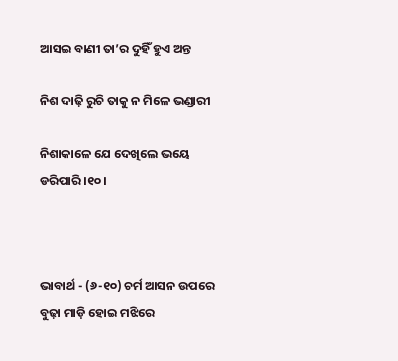ଆସଇ ବାଣୀ ତା’ର ଦୁହିଁ ହୁଏ ଅନ୍ତ

ନିଶ ଦାଢ଼ି ରୁଚି ତାକୁ ନ ମିଳେ ଭଣ୍ଡାରୀ

ନିଶାକାଳେ ଯେ ଦେଖିଲେ ଭୟେ ଡରିପାରି ।୧୦।



ଭାବାର୍ଥ - (୬-୧୦) ଚର୍ମ ଆସନ ଉପରେ ବୁଢ଼ା ମାଡ଼ି ହୋଇ ମଝିରେ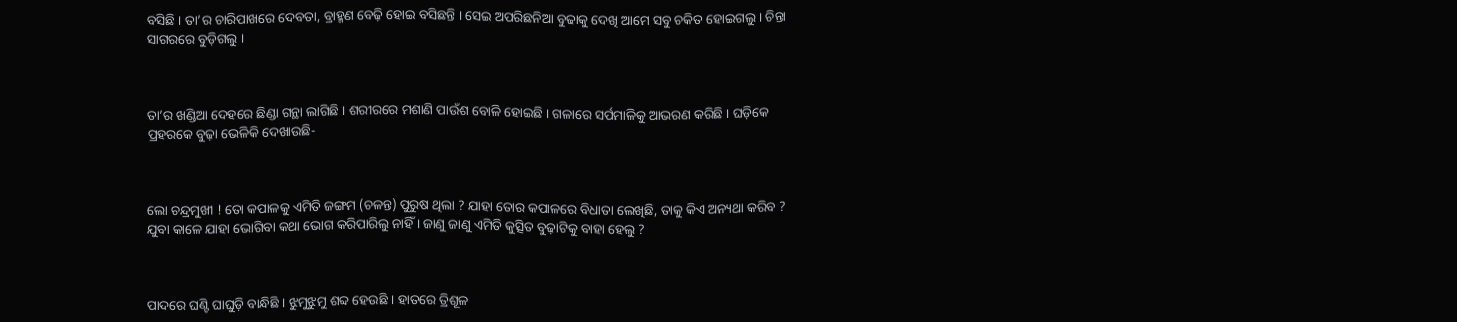ବସିଛି । ତା’ର ଚାରିପାଖରେ ଦେବତା, ବ୍ରାହ୍ମଣ ବେଢ଼ି ହୋଇ ବସିଛନ୍ତି । ସେଇ ଅପରିଛନିଆ ବୁଢାକୁ ଦେଖି ଆମେ ସବୁ ଚକିତ ହୋଇଗଲୁ । ଚିନ୍ତା ସାଗରରେ ବୁଡ଼ିଗଲୁ ।



ତା’ର ଖଣ୍ଡିଆ ଦେହରେ ଛିଣ୍ଡା ଗନ୍ଥା ଲାଗିଛି । ଶରୀରରେ ମଶାଣି ପାଉଁଶ ବୋଳି ହୋଇଛି । ଗଳାରେ ସର୍ପମାଳିକୁ ଆଭରଣ କରିଛି । ଘଡ଼ିକେ ପ୍ରହରକେ ବୁଢ଼ା ଭେଳିକି ଦେଖାଉଛି-



ଲୋ ଚନ୍ଦ୍ରମୁଖୀ ! ତୋ କପାଳକୁ ଏମିତି ଜଙ୍ଗମ (ଚଳନ୍ତ) ପୁରୁଷ ଥିଲା ? ଯାହା ତୋର କପାଳରେ ବିଧାତା ଲେଖିଛି, ତାକୁ କିଏ ଅନ୍ୟଥା କରିବ ? ଯୁବା କାଳେ ଯାହା ଭୋଗିବା କଥା ଭୋଗ କରିପାରିଲୁ ନାହିଁ । ଜାଣୁ ଜାଣୁ ଏମିତି କୁତ୍ସିତ ବୁଢ଼ାଟିକୁ ବାହା ହେଲୁ ?



ପାଦରେ ଘଣ୍ଟି ଘାଘୁଡ଼ି ବାନ୍ଧିଛି । ଝୁମୁଝୁମୁ ଶବ୍ଦ ହେଉଛି । ହାତରେ ତ୍ରିଶୂଳ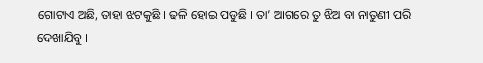ଗୋଟାଏ ଅଛି, ତାହା ଝଟକୁଛି । ଢଳି ହୋଇ ପଡୁଛି । ତା’ ଆଗରେ ତୁ ଝିଅ ବା ନାତୁଣୀ ପରି ଦେଖାଯିବୁ ।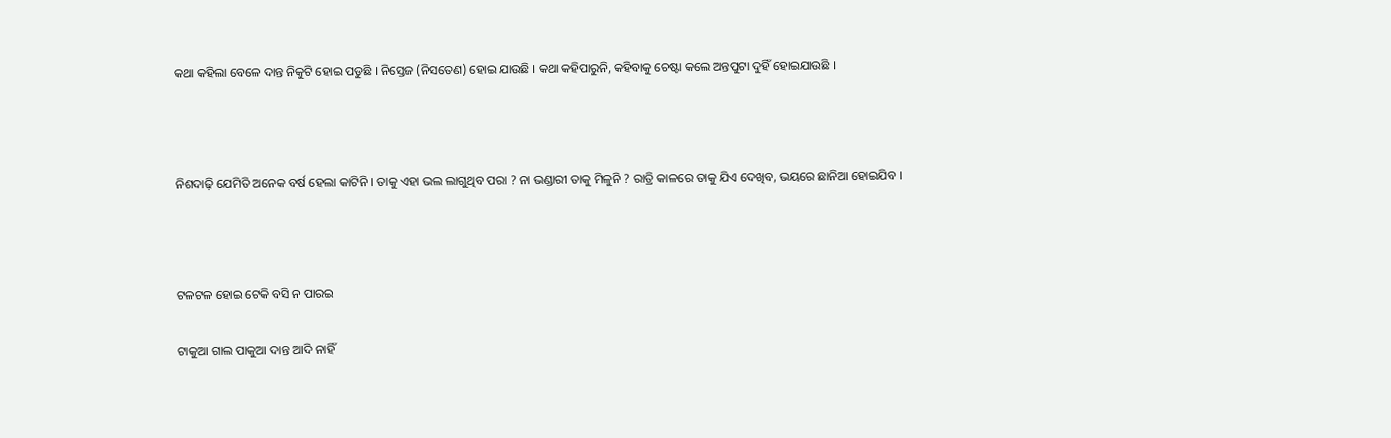କଥା କହିଲା ବେଳେ ଦାନ୍ତ ନିକୁଟି ହୋଇ ପଡୁଛି । ନିସ୍ତେଜ (ନିସତେଣ) ହୋଇ ଯାଉଛି । କଥା କହିପାରୁନି, କହିବାକୁ ଚେଷ୍ଟା କଲେ ଅନ୍ତପୁଟା ଦୁହିଁ ହୋଇଯାଉଛି ।



ନିଶଦାଢ଼ି ଯେମିତି ଅନେକ ବର୍ଷ ହେଲା କାଟିନି । ତାକୁ ଏହା ଭଲ ଲାଗୁଥିବ ପରା ? ନା ଭଣ୍ଡାରୀ ତାକୁ ମିଳୁନି ? ରାତ୍ରି କାଳରେ ତାକୁ ଯିଏ ଦେଖିବ, ଭୟରେ ଛାନିଆ ହୋଇଯିବ ।



ଟଳଟଳ ହୋଇ ଟେକି ବସି ନ ପାରଇ

ଟାକୁଆ ଗାଲ ପାକୁଆ ଦାନ୍ତ ଆଦି ନାହିଁ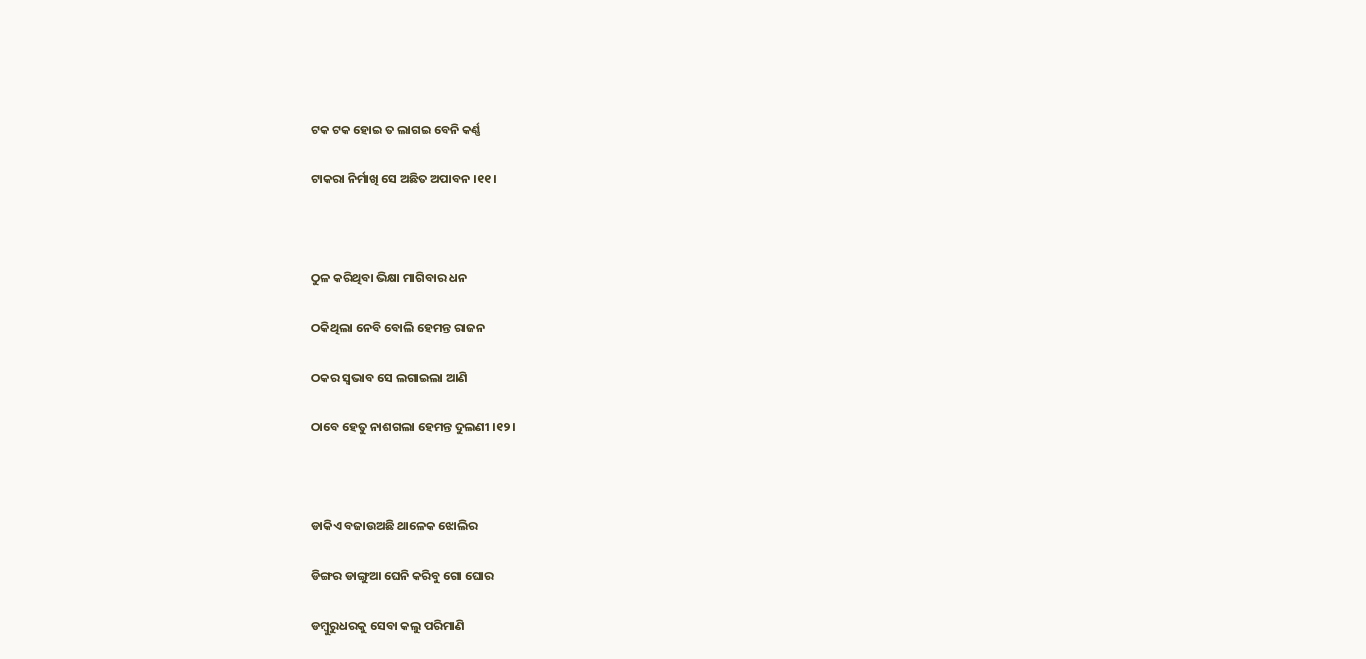ଟକ ଟକ ହୋଇ ତ ଲାଗଇ ବେନି କର୍ଣ୍ଣ

ଟାକରା ନିର୍ମାଖି ସେ ଅଛିତ ଅପାବନ ।୧୧।



ଠୁଳ କରିଥିବା ଭିକ୍ଷା ମାଗିବାର ଧନ

ଠକିଥିଲା ନେବି ବୋଲି ହେମନ୍ତ ରାଜନ

ଠକର ସ୍ୱଭାବ ସେ ଲଗାଇଲା ଆଣି

ଠାବେ ହେତୁ ନାଶଗଲା ହେମନ୍ତ ଦୁଲଣୀ ।୧୨।



ଡାକିଏ ବଜାଉଅଛି ଥାଳେକ ଝୋଲିର

ଡିଙ୍ଗର ଡାଙ୍ଗୁଆ ଘେନି କରିବୁ ଗୋ ଘୋର

ଡମ୍ବୁରୁଧରକୁ ସେବା କଲୁ ପରିମାଣି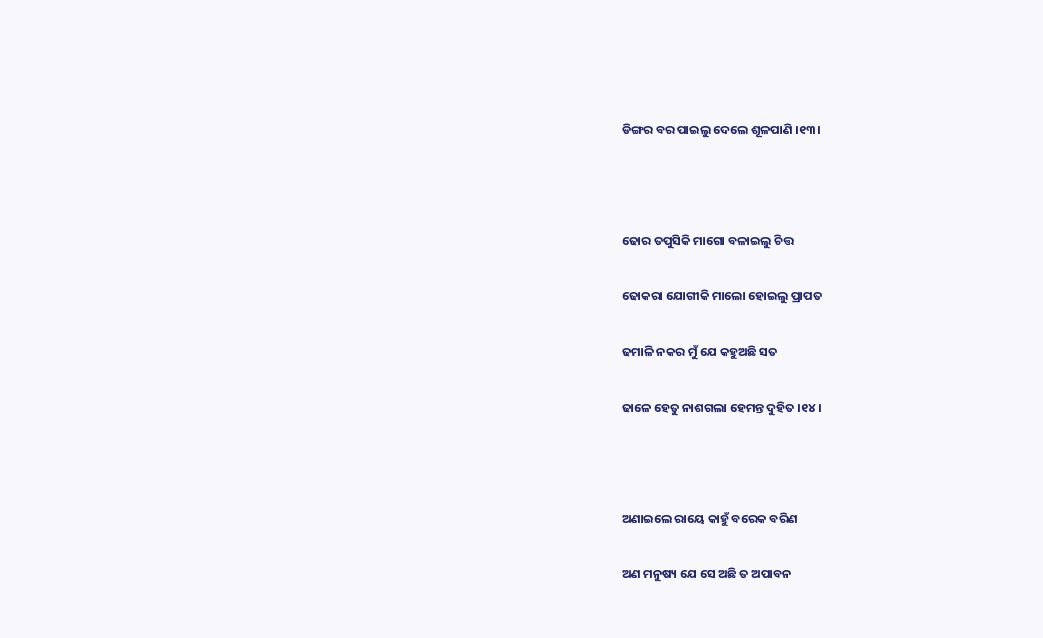ଡିଙ୍ଗର ବର ପାଇଲୁ ଦେଲେ ଶୂଳପାଣି ।୧୩।



ଢୋର ତପୁସିକି ମାଗୋ ବଳାଇଲୁ ଚିତ୍ତ

ଢୋକରା ଯୋଗୀକି ମାଲୋ ହୋଇଲୁ ପ୍ରାପତ

ଢମାଳି ନକର ମୁଁ ଯେ କହୁଅଛି ସତ

ଢାଳେ ହେତୁ ନାଶଗଲା ହେମନ୍ତ ଦୁହିତ ।୧୪।



ଅଣାଇଲେ ରାୟେ କାହୁଁ ବରେକ ବରିଣ

ଅଣ ମନୁଷ୍ୟ ଯେ ସେ ଅଛି ତ ଅପାବନ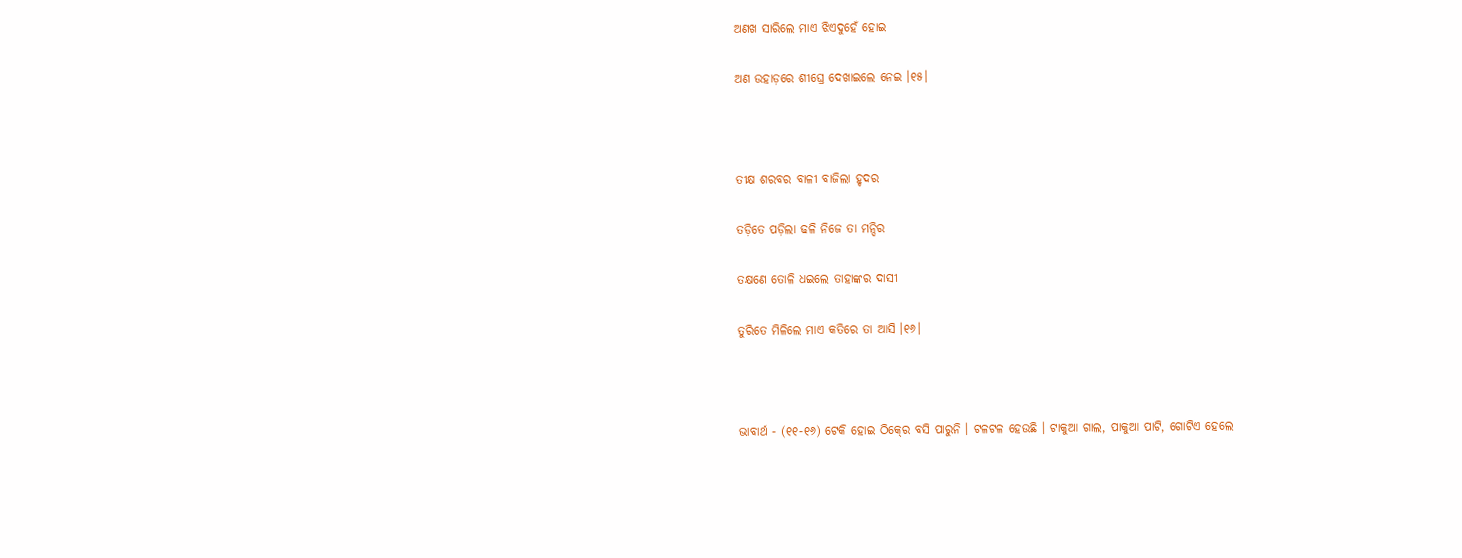ଅଣଖ ସାରିଲେ ମାଏ ଝିଏଦୁହେଁ ହୋଇ

ଅଣ ଉହାଡ଼ରେ ଶୀଘ୍ରେ ଦେଖାଇଲେ ନେଇ ।୧୫।



ତୀକ୍ଷ ଶରବର ବାଳୀ ବାଜିଲା ହୃଦର

ତଡ଼ିତେ ପଡ଼ିଲା ଢଳି ନିଜେ ତା ମନ୍ଦିର

ତକ୍ଷଣେ ତୋଳି ଧଇଲେ ତାହାଙ୍କର ଦାସୀ

ତୁରିତେ ମିଳିଲେ ମାଏ କତିରେ ତା ଆସି ।୧୬।



ଭାବାର୍ଥ - (୧୧-୧୬) ଟେକି ହୋଇ ଠିକ୍‍ରେ ବସି ପାରୁନି । ଟଳଟଳ ହେଉଛି । ଟାକୁଆ ଗାଲ, ପାକୁଆ ପାଟି, ଗୋଟିଏ ହେଲେ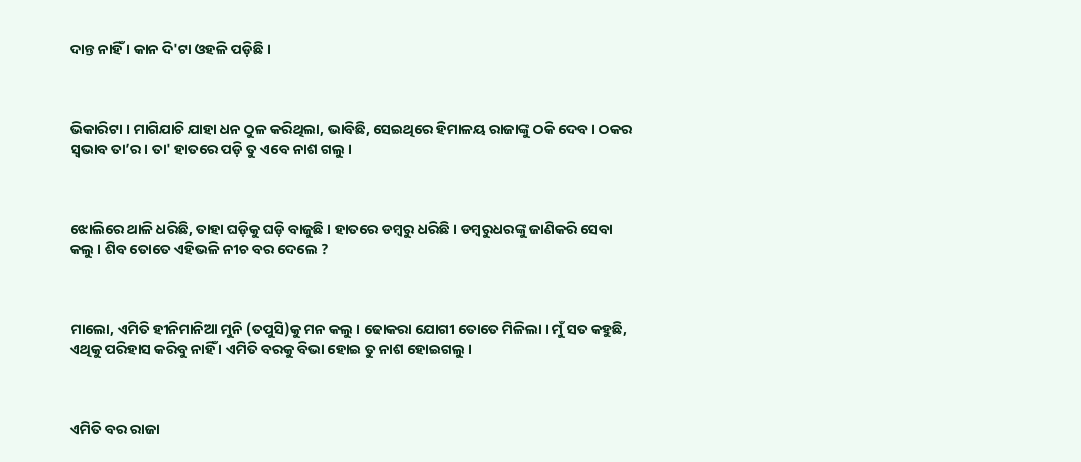ଦାନ୍ତ ନାହିଁ । କାନ ଦି'ଟା ଓହଳି ପଡ଼ିଛି ।



ଭିକାରିଟା । ମାଗିଯାଚି ଯାହା ଧନ ଠୁଳ କରିଥିଲା, ଭାବିଛି, ସେଇଥିରେ ହିମାଳୟ ରାଜାଙ୍କୁ ଠକି ଦେବ । ଠକର ସ୍ୱଭାବ ତା’ର । ତା' ହାତରେ ପଡ଼ି ତୁ ଏବେ ନାଶ ଗଲୁ ।



ଝୋଲିରେ ଥାଳି ଧରିଛି, ତାହା ଘଡ଼ିକୁ ଘଡ଼ି ବାଜୁଛି । ହାତରେ ଡମ୍ବରୁ ଧରିଛି । ଡମ୍ବରୁଧରଙ୍କୁ ଜାଣିକରି ସେବା କଲୁ । ଶିବ ତୋତେ ଏହିଭଳି ନୀଚ ବର ଦେଲେ ?



ମାଲୋ, ଏମିତି ହୀନିମାନିଆ ମୁନି (ତପୁସି)କୁ ମନ କଲୁ । ଢୋକରା ଯୋଗୀ ତୋତେ ମିଳିଲା । ମୁଁ ସତ କହୁଛି, ଏଥିକୁ ପରିହାସ କରିବୁ ନାହିଁ । ଏମିତି ବରକୁ ବିଭା ହୋଇ ତୁ ନାଶ ହୋଇଗଲୁ ।



ଏମିତି ବର ରାଜା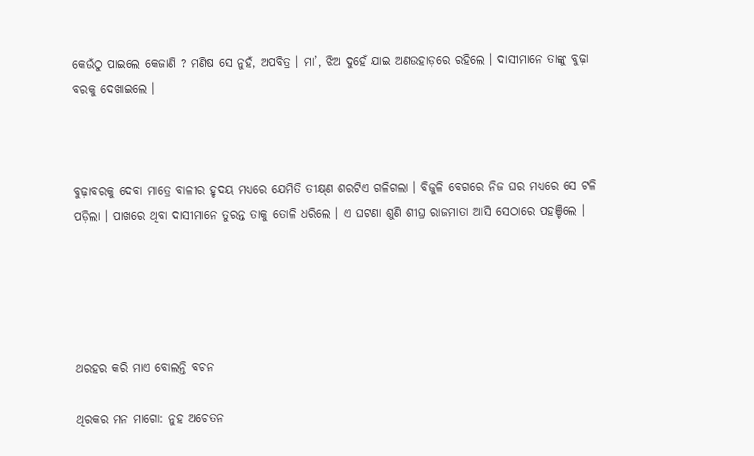କେଉଁଠୁ ପାଇଲେ କେଜାଣି ? ମଣିଷ ସେ ନୁହଁ, ଅପବିତ୍ର । ମା’, ଝିଅ ଦୁହେଁ ଯାଇ ଅଣଉହାଡ଼ରେ ରହିଲେ । ଦାସୀମାନେ ତାଙ୍କୁ ବୁଢ଼ା ବରକୁ ଦେଖାଇଲେ ।



ବୁଢ଼ାବରକୁ ଦେବା ମାତ୍ରେ ବାଳୀର ହୃଦୟ ମଧ୍ୟରେ ଯେମିତି ତୀକ୍ଷ୍‍ଣ ଶରଟିଏ ଗଳିଗଲା । ବିଜୁଳି ବେଗରେ ନିଜ ଘର ମଧ୍ୟରେ ସେ ଟଳି ପଡ଼ିଲା । ପାଖରେ ଥିବା ଦାସୀମାନେ ତୁରନ୍ତ ତାକୁ ତୋଳି ଧରିଲେ । ଏ ଘଟଣା ଶୁଣି ଶୀଘ୍ର ରାଜମାତା ଆସି ସେଠାରେ ପହଞ୍ଚିଲେ ।





ଥରହର କରି ମାଏ ବୋଲନ୍ତି ବଚନ

ଥିରକର ମନ ମାଗୋ: ନୁହ ଅଚେତନ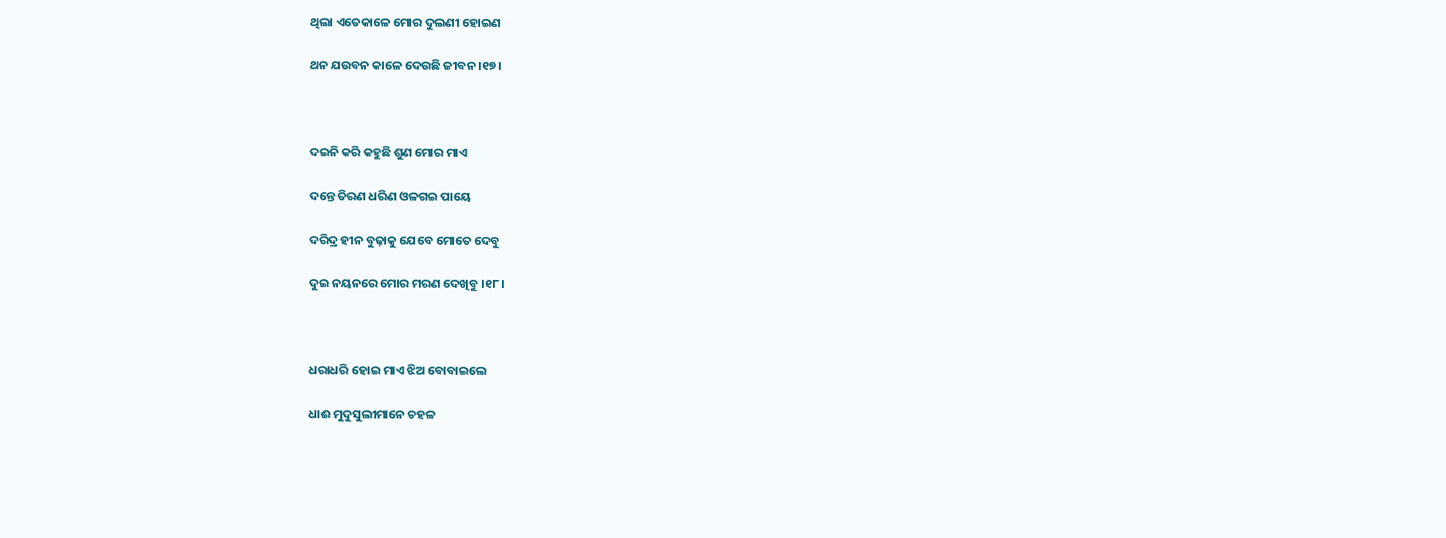ଥିଲା ଏତେକାଳେ ମୋର ଦୁଲଣୀ ହୋଇଣ

ଥନ ଯଉବନ କାଳେ ଦେଉଛି ଜୀବନ ।୧୭।



ଦଇନି କରି କହୁଛି ଶୁଣ ମୋର ମାଏ

ଦନ୍ତେ ତିରଣ ଧରିଣ ଓଳଗଇ ପାୟେ

ଦରିଦ୍ର ହୀନ ବୁଢ଼ାକୁ ଯେବେ ମୋତେ ଦେବୁ

ଦୁଇ ନୟନରେ ମୋର ମରଣ ଦେଖିବୁ ।୧୮।



ଧରାଧରି ହୋଇ ମାଏ ଝିଅ ବୋବାଇଲେ

ଧାଈ ମୁଦୁସୁଲୀମାନେ ଚହଳ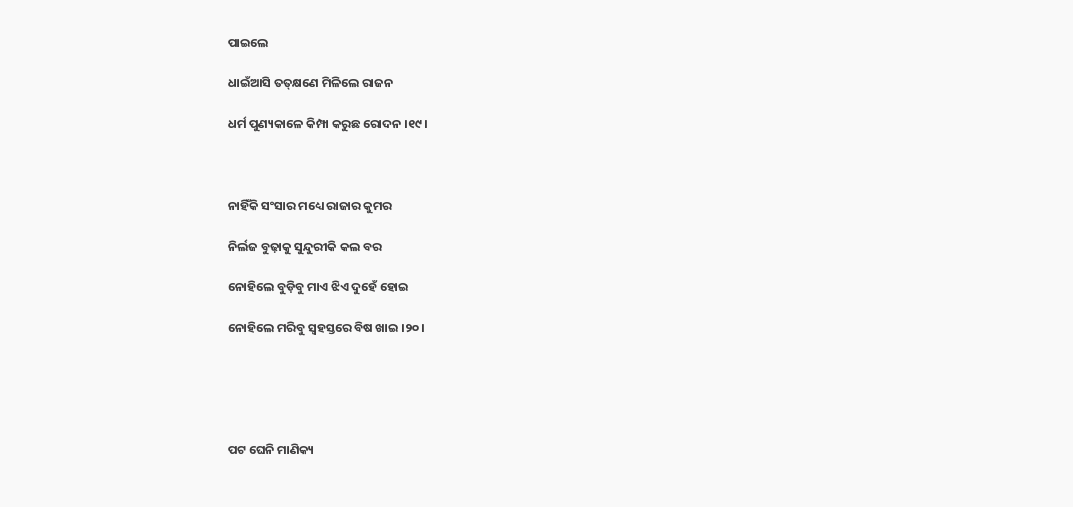ପାଇଲେ

ଧାଇଁଆସି ତତ୍‌କ୍ଷଣେ ମିଳିଲେ ରାଜନ

ଧର୍ମ ପୁଣ୍ୟକାଳେ କିମ୍ପା କରୁଛ ରୋଦନ ।୧୯।



ନାହିଁକି ସଂସାର ମଧ୍ୟେ ରାଜାର କୁମର

ନିର୍ଲଜ ବୁଢ଼ାକୁ ସୁନ୍ଦୁରୀକି କଲ ବର

ନୋହିଲେ ବୁଡ଼ିବୁ ମାଏ ଝିଏ ଦୁହେଁ ହୋଇ

ନୋହିଲେ ମରିବୁ ସ୍ୱହସ୍ତରେ ବିଷ ଖାଇ ।୨୦।





ପଟ ଘେନି ମାଣିକ୍ୟ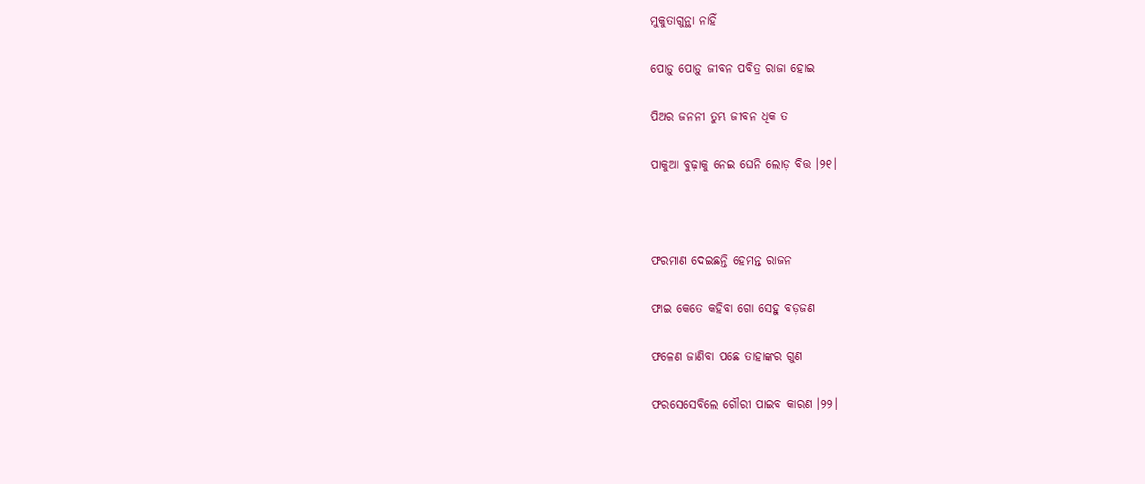ମୁକୁତାଗୁନ୍ଥା ନାହିଁ

ପୋଡ଼ୁ ପୋଡ଼ୁ ଜୀବନ ପବିତ୍ର ରାଜା ହୋଇ

ପିଅର ଜନନୀ ତୁମ୍ଭ ଜୀବନ ଧିକ ତ

ପାକୁଆ ବୁଢ଼ାକୁ ନେଇ ଘେନି ଲୋଡ଼ ବିତ୍ତ ।୨୧।



ଫରମାଣ ଦେଇଛନ୍ତି ହେମନ୍ତ ରାଜନ

ଫାଇ କେତେ କହିବା ଗୋ ସେହୁ ବଡ଼ଜଣ

ଫଳେଣ ଜାଣିବା ପଛେ ତାହାଙ୍କର ଗୁଣ

ଫରସେସେବିଲେ ଗୌରୀ ପାଇବ କାରଣ ।୨୨।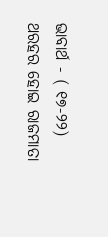ଭାବାର୍ଥ - ( ୧୭-୨୨) ଥରହର ହୋଇ ରାଜମାତା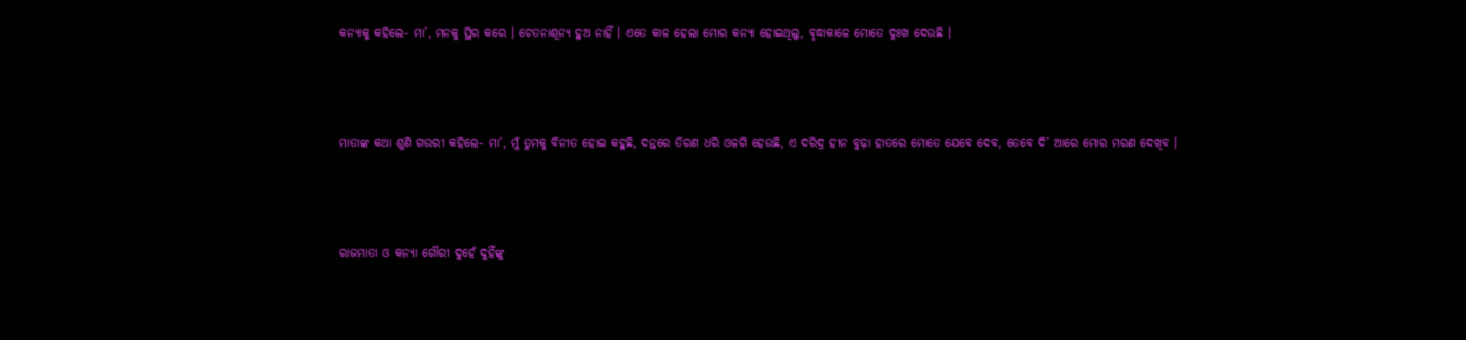କନ୍ୟାକୁ କହିଲେ- ମା’, ମନକୁ ସ୍ଥିର କରେ । ଚେତନାଶୂନ୍ୟ ହୁଅ ନାହିଁ । ଏତେ କାଳ ହେଲା ମୋର କନ୍ୟା ହୋଇଥିଲୁ, ବୃଦ୍ଧାକାଳେ ମୋତେ ଦୁଃଖ ଦେଉଛି ।



ମାତାଙ୍କ କଥା ଶୁଣି ଗଉରୀ କହିଲେ- ମା’, ମୁଁ ତୁମକୁ ବିନୀତ ହୋଇ କହୁଛି, ଦନ୍ତରେ ତିରଣ ଧରି ଓଳଗି ହେଉଛି, ଏ ଦରିଦ୍ର ହୀନ ବୁଢ଼ା ହାତରେ ମୋତେ ଯେବେ ଦେବ, ତେବେ ଦି’ ଆରେ ମୋର ମରଣ ଦେଖିବ ।



ରାଜମାତା ଓ କନ୍ୟା ଗୌରୀ ଦୁହେଁ ଦୁହିଁଙ୍କୁ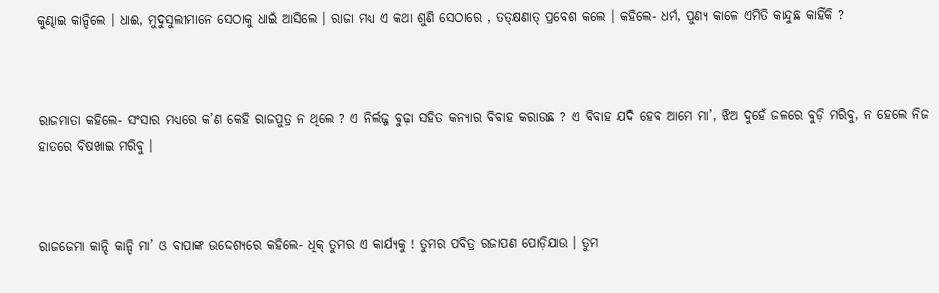କୁଣ୍ଢାଇ କାନ୍ଦିଲେ । ଧାଈ, ମୁଦୁସୁଲୀମାନେ ସେଠାକୁ ଧାଇଁ ଆସିଲେ । ରାଜା ମଧ୍ୟ ଏ କଥା ଶୁଣି ସେଠାରେ , ତତ୍‌କ୍ଷଣାତ୍ ପ୍ରବେଶ କଲେ । କହିଲେ- ଧର୍ମ, ପୁଣ୍ୟ କାଳେ ଏମିତି କାନ୍ଦୁଛ କାହିଁକି ?



ରାଜମାତା କହିଲେ- ସଂସାର ମଧ୍ୟରେ କ’ଣ କେହି ରାଜପୁତ୍ର ନ ଥିଲେ ? ଏ ନିର୍ଲଜ୍ଜ ବୁଢ଼ା ସହିତ କନ୍ୟାର ବିବାହ କରାଉଛ ? ଏ ବିବାହ ଯଦି ହେବ ଆମେ ମା’, ଝିଅ ଦୁହେଁ ଜଳରେ ବୁଡ଼ି ମରିବୁ, ନ ହେଲେ ନିଜ ହାତରେ ବିଷଖାଇ ମରିବୁ ।



ରାଜଜେମା କାନ୍ଦି କାନ୍ଦି ମା’ ଓ ବାପାଙ୍କ ଉଦ୍ଦେଶ୍ୟରେ କହିଲେ- ଧିକ୍ ତୁମର ଏ କାର୍ଯ୍ୟକୁ ! ତୁମର ପବିତ୍ର ରଜାପଣ ପୋଡ଼ିଯାଉ । ତୁମ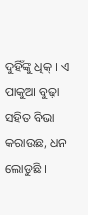ଦୁହିଁଙ୍କୁ ଧିକ୍ । ଏ ପାକୁଆ ବୁଢ଼ା ସହିତ ବିଭା କରାଉଛ, ଧନ ଲୋଡୁଛି ।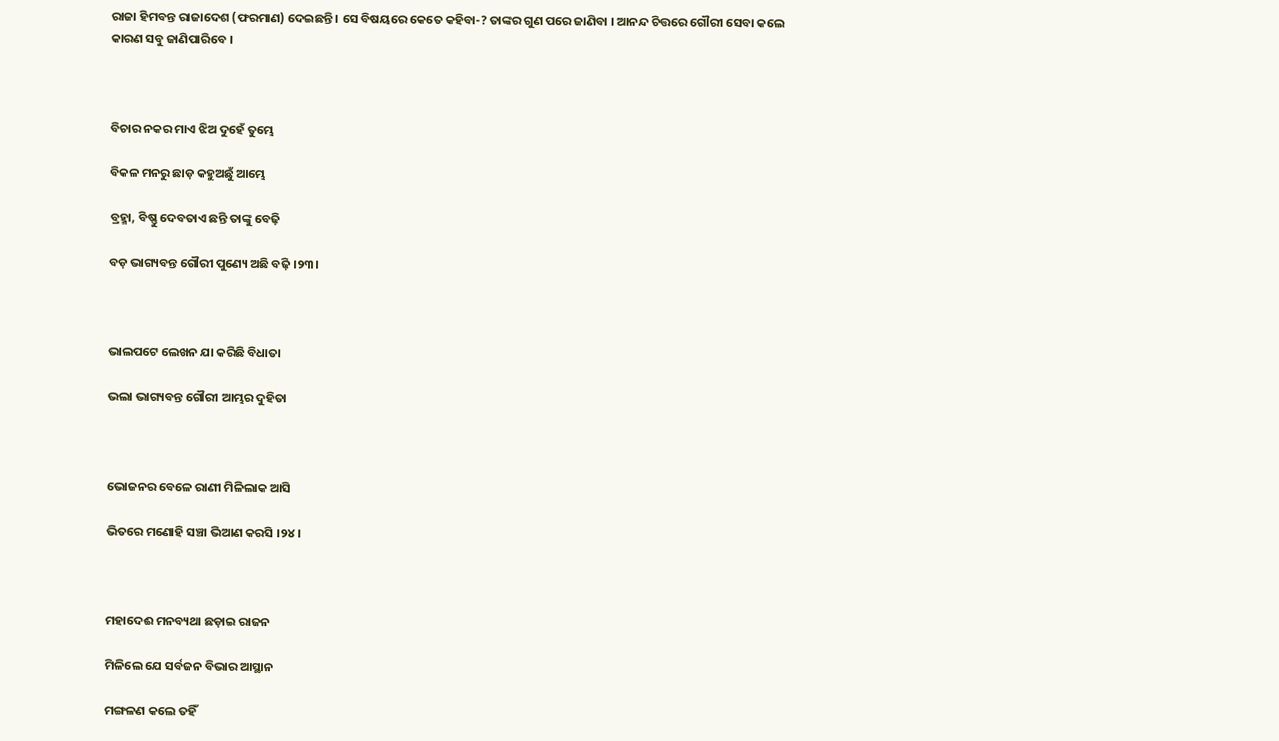ରାଜା ହିମବନ୍ତ ରାଜାଦେଶ (ଫରମାଣ) ଦେଇଛନ୍ତି । ସେ ବିଷୟରେ କେତେ କହିବା-? ତାଙ୍କର ଗୁଣ ପରେ ଜାଣିବା । ଆନନ୍ଦ ଚିତ୍ତରେ ଗୌରୀ ସେବା କଲେ କାରଣ ସବୁ ଜାଣିପାରିବେ ।



ବିଚାର ନକର ମାଏ ଝିଅ ଦୁହେଁ ତୁମ୍ଭେ

ବିକଳ ମନରୁ ଛାଡ଼ କହୁଅଛୁଁ ଆମ୍ଭେ

ବ୍ରହ୍ମା, ବିଷ୍ଣୁ ଦେବତାଏ ଛନ୍ତି ତାଙ୍କୁ ବେଢ଼ି

ବଡ଼ ଭାଗ୍ୟବନ୍ତ ଗୌରୀ ପୁଣ୍ୟେ ଅଛି ବଢ଼ି ।୨୩।



ଭାଲପଟେ ଲେଖନ ଯା କରିଛି ବିଧାତା

ଭଲା ଭାଗ୍ୟବନ୍ତ ଗୌରୀ ଆମ୍ଭର ଦୁହିତା



ଭୋଜନର ବେଳେ ରାଣୀ ମିଳିଲାକ ଆସି

ଭିତରେ ମଣୋହି ସଞ୍ଚା ଭିଆଣ କରସି ।୨୪।



ମହାଦେଈ ମନବ୍ୟଥା ଛଡ଼ାଇ ରାଜନ

ମିଳିଲେ ଯେ ସର୍ବଜନ ବିଭାର ଆସ୍ଥାନ

ମଙ୍ଗଳଣ କଲେ ତହିଁ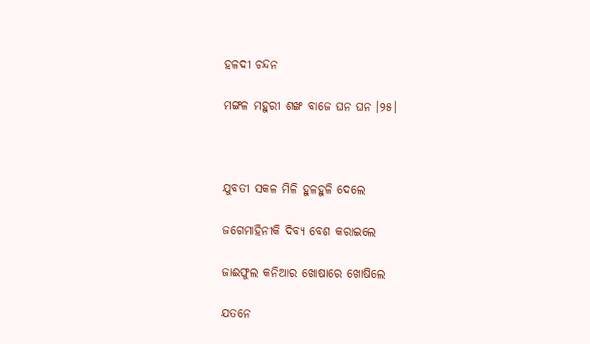ହଳଦୀ ଚନ୍ଦନ

ମଙ୍ଗଳ ମହୁରୀ ଶଙ୍ଖ ବାଜେ ଘନ ଘନ ।୨୫।



ଯୁବତୀ ସକଳ ମିଳି ହୁଳହୁଳି ଦେଲେ

ଜଗେମାହିନୀକି ଦିବ୍ୟ ବେଶ କରାଇଲେ

ଜାଈଫୁଲ କନିଆର ଖୋଷାରେ ଖୋଷିଲେ

ଯତନେ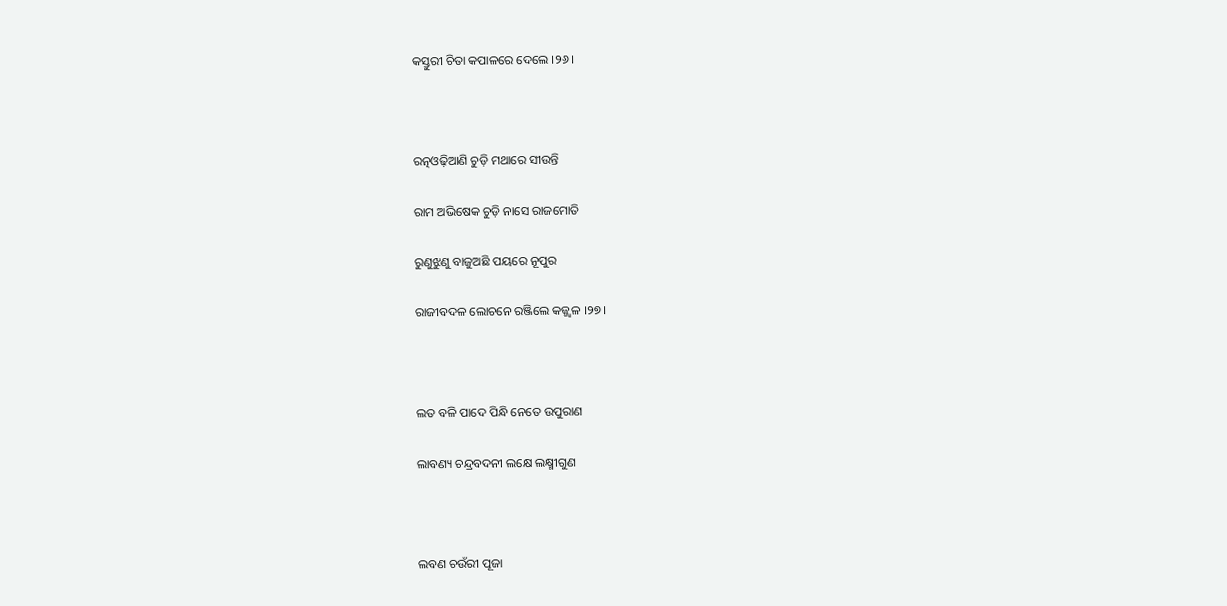କସ୍ତୁରୀ ଚିତା କପାଳରେ ଦେଲେ ।୨୬।



ରତ୍ନଓଢ଼ିଆଣି ଚୁଡ଼ି ମଥାରେ ସୀଉନ୍ତି

ରାମ ଅଭିଷେକ ଚୁଡ଼ି ନାସେ ରାଜମୋତି

ରୁଣୁଝୁଣୁ ବାଜୁଅଛି ପୟରେ ନୂପୁର

ରାଜୀବଦଳ ଲୋଚନେ ରଞ୍ଜିଲେ କଜ୍ଜ୍ୱଳ ।୨୭।



ଲତ ବଳି ପାଦେ ପିନ୍ଧି ନେତେ ଉପୁରାଣ

ଲାବଣ୍ୟ ଚନ୍ଦ୍ରବଦନୀ ଲକ୍ଷେ ଲକ୍ଷ୍ମୀଗୁଣ



ଲବଣ ଚଉଁରୀ ପୂଜା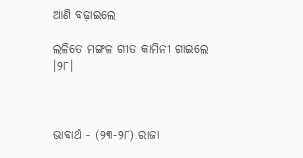ଆଣି ବଢ଼ାଇଲେ

ଲଳିତେ ମଙ୍ଗଳ ଗୀତ କାମିନୀ ଗାଇଲେ ।୨୮।



ଭାବାର୍ଥ - (୨୩-୨୮) ରାଜା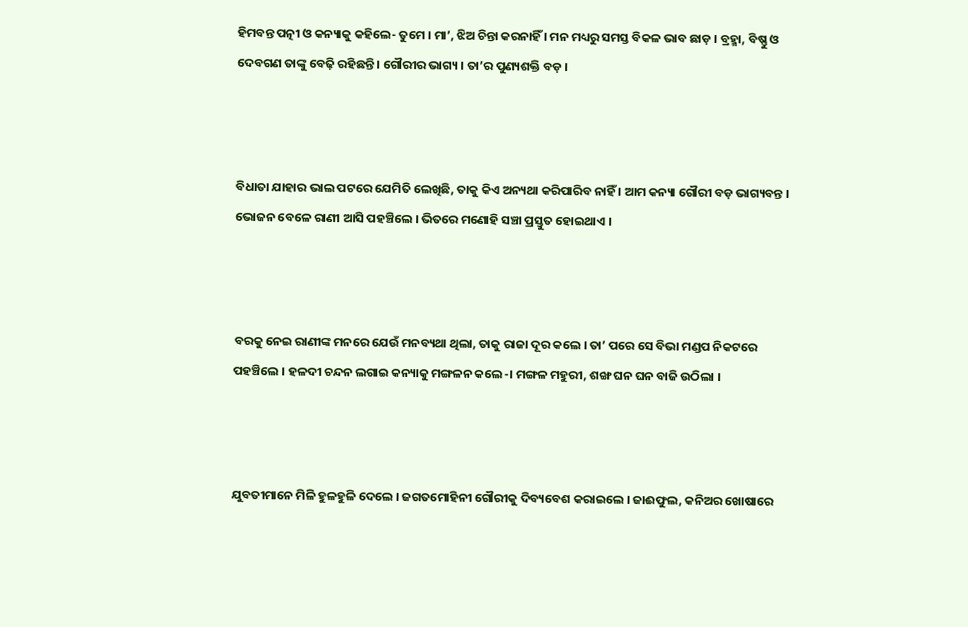ହିମବନ୍ତ ପତ୍ନୀ ଓ କନ୍ୟାକୁ କହିଲେ- ତୁମେ । ମା’, ଝିଅ ଚିନ୍ତା କରନାହିଁ । ମନ ମଧ୍ୟରୁ ସମସ୍ତ ବିକଳ ଭାବ ଛାଡ଼ । ବ୍ରହ୍ମା, ବିଷ୍ଣୁ ଓ ଦେବଗଣ ତାଙ୍କୁ ବେଢ଼ି ରହିଛନ୍ତି । ଗୌରୀର ଭାଗ୍ୟ । ତା’ର ପୁଣ୍ୟଶକ୍ତି ବଡ଼ ।



ବିଧାତା ଯାହାର ଭାଲ ପଟରେ ଯେମିତି ଲେଖିଛି, ତାକୁ କିଏ ଅନ୍ୟଥା କରିପାରିବ ନାହିଁ । ଆମ କନ୍ୟା ଗୌରୀ ବଡ଼ ଭାଗ୍ୟବନ୍ତ । ଭୋଜନ ବେଳେ ରାଣୀ ଆସି ପହଞ୍ଚିଲେ । ଭିତରେ ମଣୋହି ସଞ୍ଚା ପ୍ରସ୍ତୁତ ହୋଇଥାଏ ।



ବରକୁ ନେଇ ରାଣୀଙ୍କ ମନରେ ଯେଉଁ ମନବ୍ୟଥା ଥିଲା, ତାକୁ ରାଜା ଦୂର କଲେ । ତା’ ପରେ ସେ ବିଭା ମଣ୍ଡପ ନିକଟରେ ପହଞ୍ଚିଲେ । ହଳଦୀ ଚନ୍ଦନ ଲଗାଇ କନ୍ୟାକୁ ମଙ୍ଗଳନ କଲେ-। ମଙ୍ଗଳ ମହୁରୀ, ଶଙ୍ଖ ଘନ ଘନ ବାଜି ଉଠିଲା ।



ଯୁବତୀମାନେ ମିଳି ହୁଳହୁଳି ଦେଲେ । ଜଗତମୋହିନୀ ଗୌରୀକୁ ଦିବ୍ୟବେଶ କରାଇଲେ । ଜାଈଫୁଲ, କନିଅର ଖୋଷାରେ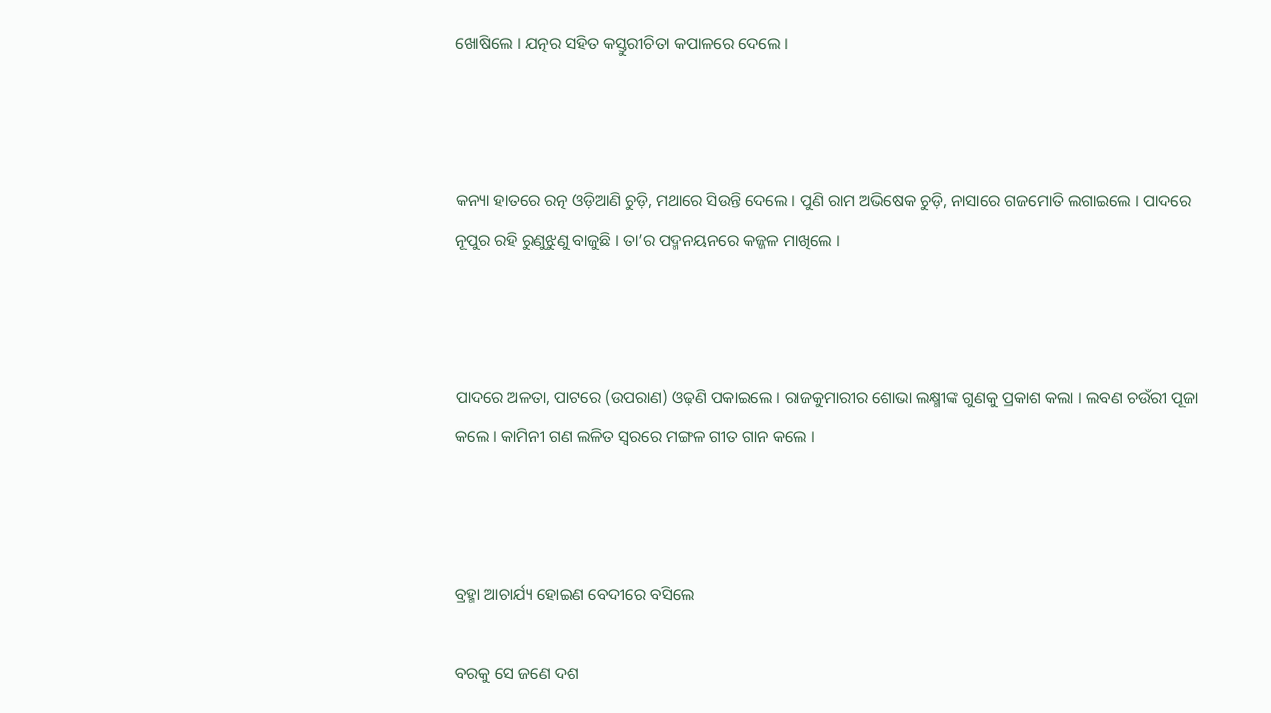ଖୋଷିଲେ । ଯତ୍ନର ସହିତ କସ୍ତୁରୀଚିତା କପାଳରେ ଦେଲେ ।



କନ୍ୟା ହାତରେ ରତ୍ନ ଓଡ଼ିଆଣି ଚୁଡ଼ି, ମଥାରେ ସିଉନ୍ତି ଦେଲେ । ପୁଣି ରାମ ଅଭିଷେକ ଚୁଡ଼ି, ନାସାରେ ଗଜମୋତି ଲଗାଇଲେ । ପାଦରେ ନୂପୁର ରହି ରୁଣୁଝୁଣୁ ବାଜୁଛି । ତା’ର ପଦ୍ମନୟନରେ କଜ୍ଜଳ ମାଖିଲେ ।



ପାଦରେ ଅଳତା, ପାଟରେ (ଉପରାଣ) ଓଢ଼ଣି ପକାଇଲେ । ରାଜକୁମାରୀର ଶୋଭା ଲକ୍ଷ୍ମୀଙ୍କ ଗୁଣକୁ ପ୍ରକାଶ କଲା । ଲବଣ ଚଉଁରୀ ପୂଜା କଲେ । କାମିନୀ ଗଣ ଲଳିତ ସ୍ଵରରେ ମଙ୍ଗଳ ଗୀତ ଗାନ କଲେ ।



ବ୍ରହ୍ମା ଆଚାର୍ଯ୍ୟ ହୋଇଣ ବେଦୀରେ ବସିଲେ

ବରକୁ ସେ ଜଣେ ଦଶ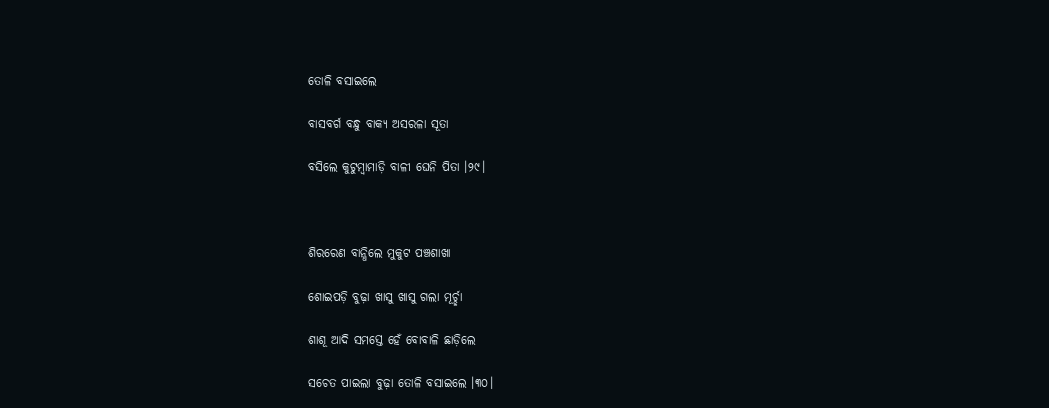ତୋଳି ବସାଇଲେ

ବାସବର୍ଗ ବନ୍ଧୁ ବାକ୍ୟ ଅସରଳା ସୂତା

ବସିଲେ କୁଟୁମ୍ବାମାଡ଼ି ବାଳୀ ଘେନି ପିତା ।୨୯।



ଶିରରେଣ ବାନ୍ଧିଲେ ମୁକୁଟ ପଞ୍ଚଶାଖା

ଶୋଇପଡ଼ି ବୁଢ଼ା ଖାସୁ ଖାସୁ ଗଲା ମୂର୍ଚ୍ଛା

ଶାଶୂ ଆଦି ସମସ୍ତେ ହେଁ ବୋବାଳି ଛାଡ଼ିଲେ

ସଚେତ ପାଇଲା ବୁଢ଼ା ତୋଳି ବସାଇଲେ ।୩୦।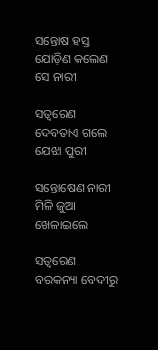ସନ୍ତୋଷ ହସ୍ତ ଯୋଡ଼ିଣ କଲେଣ ସେ ନାରୀ

ସତ୍ୱରେଣ ଦେବତାଏ ଗଲେ ଯେଝା ପୁରୀ

ସନ୍ତୋଷେଣ ନାରୀ ମିଳି ଜୁଆ ଖେଳାଇଲେ

ସତ୍ୱରେଣ ବରକନ୍ୟା ବେଦୀରୁ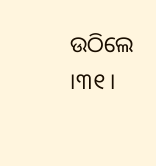ଉଠିଲେ ।୩୧।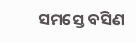ସମସ୍ତେ ବସିଣ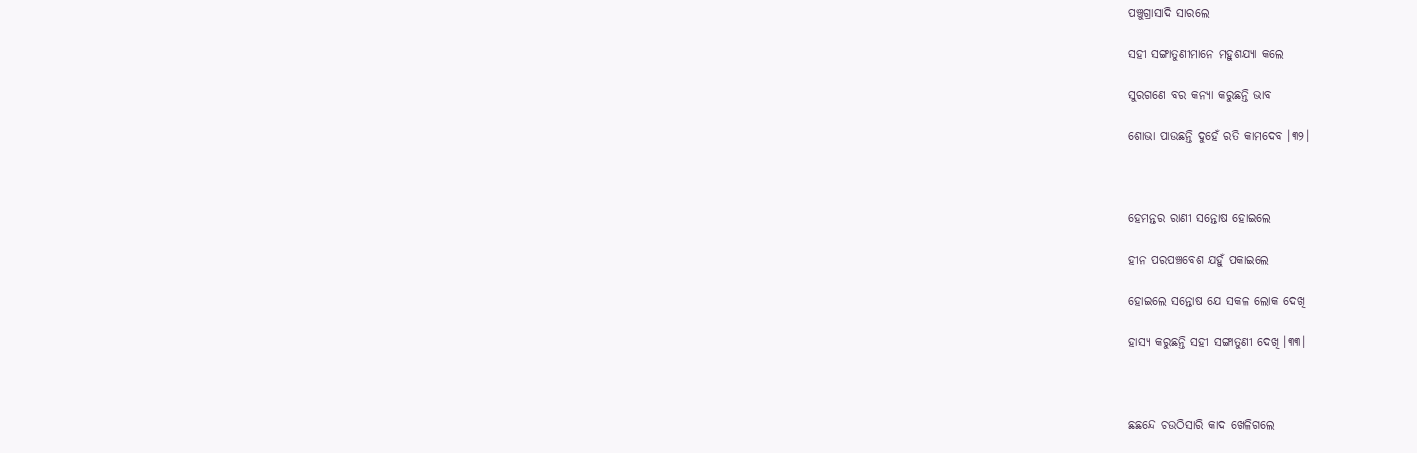ପଞ୍ଚୁଗ୍ରାସାଦି ସାରଲେ

ସହୀ ସଙ୍ଗାତୁଣୀମାନେ ମହୁଶଯ୍ୟା କଲେ

ସୁରଗଣେ ବର କନ୍ୟା କରୁଛନ୍ତି ଭାବ

ଶୋଭା ପାଉଛନ୍ତି ଦୁହେଁ ରତି କାମଦେବ ।୩୨।



ହେମନ୍ତର ରାଣୀ ସନ୍ତୋଷ ହୋଇଲେ

ହୀନ ପରପଞ୍ଚବେଶ ଯହୁଁ ପକାଇଲେ

ହୋଇଲେ ସନ୍ତୋଷ ଯେ ସକଳ ଲୋକ ଦେଖି

ହାସ୍ୟ କରୁଛନ୍ତି ସହୀ ସଙ୍ଗାତୁଣୀ ଦେଖି ।୩୩।



ଛଛନ୍ଦେ ଚଉଠିସାରି କାଦ ଖେଳିଗଲେ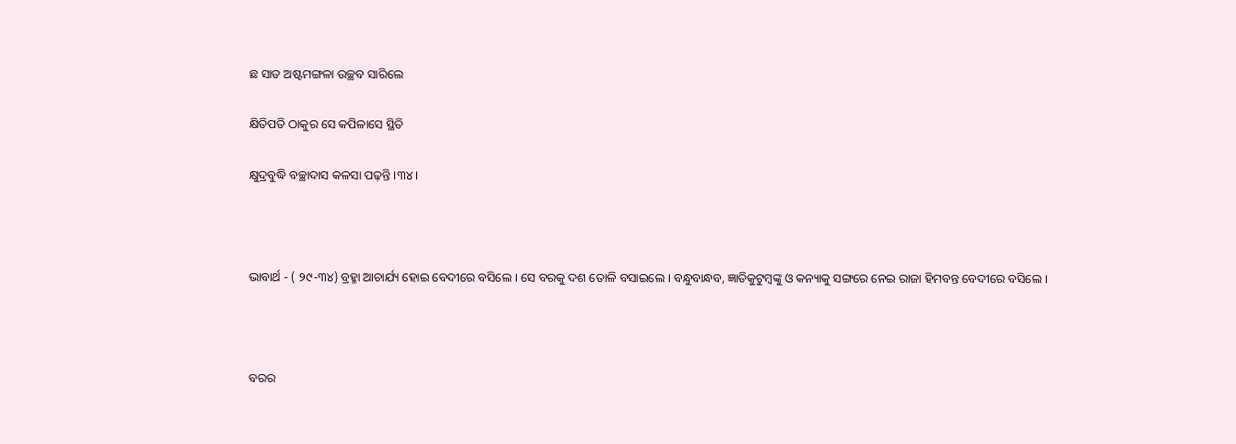ଛ ସାତ ଅଷ୍ଟମଙ୍ଗଳା ଉଚ୍ଛବ ସାରିଲେ

କ୍ଷିତିପତି ଠାକୁର ସେ କପିଳାସେ ସ୍ଥିତି

କ୍ଷୁଦ୍ରବୁଦ୍ଧି ବଚ୍ଛାଦାସ କଳସା ପଢ଼ନ୍ତି ।୩୪।



ଭାବାର୍ଥ - ( ୨୯-୩୪) ବ୍ରହ୍ମା ଆଚାର୍ଯ୍ୟ ହୋଇ ବେଦୀରେ ବସିଲେ । ସେ ବରକୁ ଦଶ ତୋଳି ବସାଇଲେ । ବନ୍ଧୁବାନ୍ଧବ, ଜ୍ଞାତିକୁଟୁମ୍ବଙ୍କୁ ଓ କନ୍ୟାକୁ ସଙ୍ଗରେ ନେଇ ରାଜା ହିମବନ୍ତ ବେଦୀରେ ବସିଲେ ।



ବରର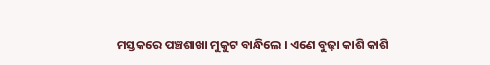ମସ୍ତକରେ ପଞ୍ଚଶାଖା ମୁକୁଟ ବାନ୍ଧିଲେ । ଏଣେ ବୁଢ଼ା କାଶି କାଶି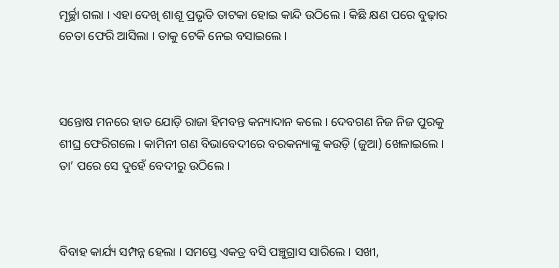ମୂର୍ଚ୍ଛା ଗଲା । ଏହା ଦେଖି ଶାଶୂ ପ୍ରଭୃତି ତାଟକା ହୋଇ କାନ୍ଦି ଉଠିଲେ । କିଛି କ୍ଷଣ ପରେ ବୁଢ଼ାର ଚେତା ଫେରି ଆସିଲା । ତାକୁ ଟେକି ନେଇ ବସାଇଲେ ।



ସନ୍ତୋଷ ମନରେ ହାତ ଯୋଡ଼ି ରାଜା ହିମବନ୍ତ କନ୍ୟାଦାନ କଲେ । ଦେବଗଣ ନିଜ ନିଜ ପୁରକୁ ଶୀଘ୍ର ଫେରିଗଲେ । କାମିନୀ ଗଣ ବିଭାବେଦୀରେ ବରକନ୍ୟାଙ୍କୁ କଉଡ଼ି (ଜୁଆ) ଖେଳାଇଲେ । ତା’ ପରେ ସେ ଦୁହେଁ ବେଦୀରୁ ଉଠିଲେ ।



ବିବାହ କାର୍ଯ୍ୟ ସମ୍ପନ୍ନ ହେଲା । ସମସ୍ତେ ଏକତ୍ର ବସି ପଞ୍ଚୁଗ୍ରାସ ସାରିଲେ । ସଖୀ,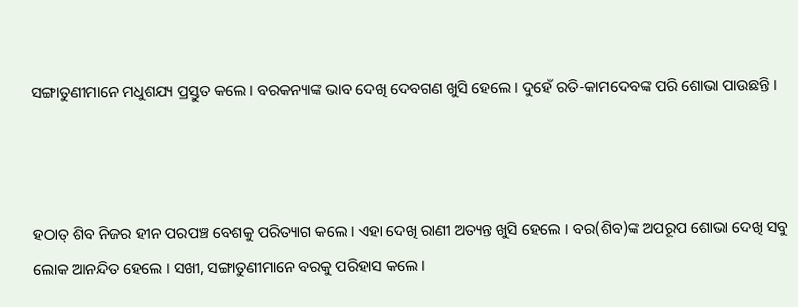ସଙ୍ଗାତୁଣୀମାନେ ମଧୁଶଯ୍ୟ ପ୍ରସ୍ତୁତ କଲେ । ବରକନ୍ୟାଙ୍କ ଭାବ ଦେଖି ଦେବଗଣ ଖୁସି ହେଲେ । ଦୁହେଁ ରତି-କାମଦେବଙ୍କ ପରି ଶୋଭା ପାଉଛନ୍ତି ।



ହଠାତ୍ ଶିବ ନିଜର ହୀନ ପରପଞ୍ଚ ବେଶକୁ ପରିତ୍ୟାଗ କଲେ । ଏହା ଦେଖି ରାଣୀ ଅତ୍ୟନ୍ତ ଖୁସି ହେଲେ । ବର(ଶିବ)ଙ୍କ ଅପରୂପ ଶୋଭା ଦେଖି ସବୁ ଲୋକ ଆନନ୍ଦିତ ହେଲେ । ସଖୀ, ସଙ୍ଗାତୁଣୀମାନେ ବରକୁ ପରିହାସ କଲେ ।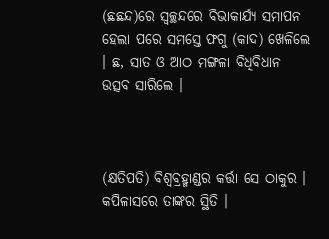(ଛଛନ୍ଦ)ରେ ସ୍ଵଚ୍ଛନ୍ଦରେ ବିଭାକାର୍ଯ୍ୟ ସମାପନ ହେଲା ପରେ ସମସ୍ତେ ଫଗୁ (କାଦ) ଖେଳିଲେ । ଛ, ସାତ ଓ ଆଠ ମଙ୍ଗଳା ବିଧିବିଧାନ ଉତ୍ସବ ସାରିଲେ ।



(କ୍ଷତିପତି) ବିଶ୍ୱବ୍ରହ୍ମାଣ୍ଡର କର୍ତ୍ତା ସେ ଠାକୁର । କପିଳାସରେ ତାଙ୍କର ସ୍ଥିତି ।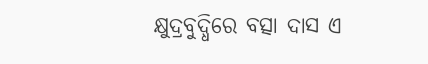କ୍ଷୁଦ୍ରବୁଦ୍ଧିରେ ବତ୍ସା ଦାସ ଏ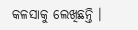କଳସାକୁ ଲେଖିଛନ୍ତି ।